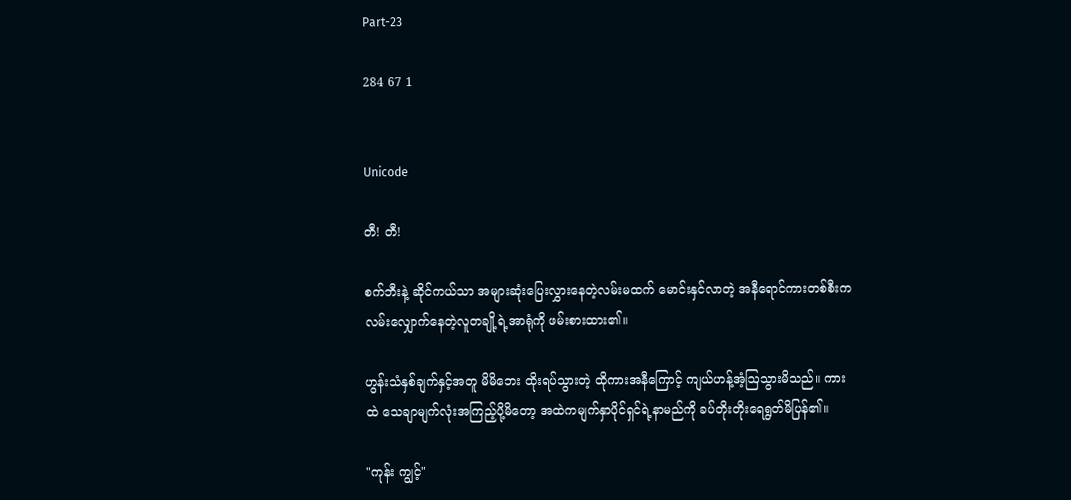Part-23

284 67 1


Unicode

တီ! တီ!

စက်ဘီးနဲ့ ဆိုင်ကယ်သာ အများဆုံးပြေးလွှားနေတဲ့လမ်းမထက် မောင်းနှင်လာတဲ့ အနီရောင်ကားတစ်စီးက လမ်းလျှောက်နေတဲ့လူတချို့ရဲ့အာရုံကို ဖမ်းစားထား၏။

ဟွန်းသံနှစ်ချက်နှင့်အတူ မိမိဘေး ထိုးရပ်သွားတဲ့ ထိုကားအနီကြောင့် ကျယ်ဟန့်အံ့ဩသွားမိသည်။ ကားထဲ သေချာမျက်လုံးအကြည့်ပို့မိတော့ အထဲကမျက်နှာပိုင်ရှင်ရဲ့နာမည်ကို ခပ်တိုးတိုးရေရွတ်မိပြန်၏။

"ကုန်း ကျွင့်"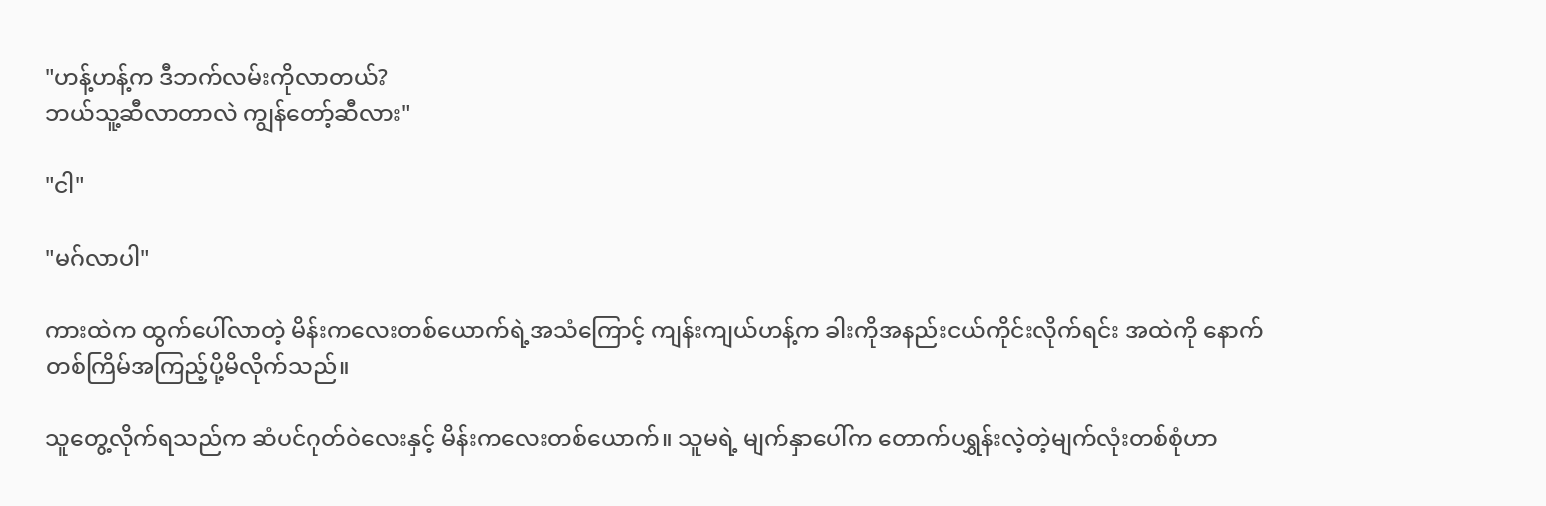"ဟန့်ဟန့်က ဒီဘက်လမ်းကိုလာတယ်?
ဘယ်သူ့ဆီလာတာလဲ ကျွန်တော့်ဆီလား"

"ငါ"

"မဂ်လာပါ"

ကားထဲက ထွက်ပေါ်လာတဲ့ မိန်းကလေးတစ်ယောက်ရဲ့အသံကြောင့် ကျန်းကျယ်ဟန့်က ခါးကိုအနည်းငယ်ကိုင်းလိုက်ရင်း အထဲကို နောက်တစ်ကြိမ်အကြည့်ပို့မိလိုက်သည်။

သူတွေ့လိုက်ရသည်က ဆံပင်ဂုတ်ဝဲလေးနှင့် မိန်းကလေးတစ်ယောက်။ သူမရဲ့ မျက်နှာပေါ်က တောက်ပရွှန်းလဲ့တဲ့မျက်လုံးတစ်စုံဟာ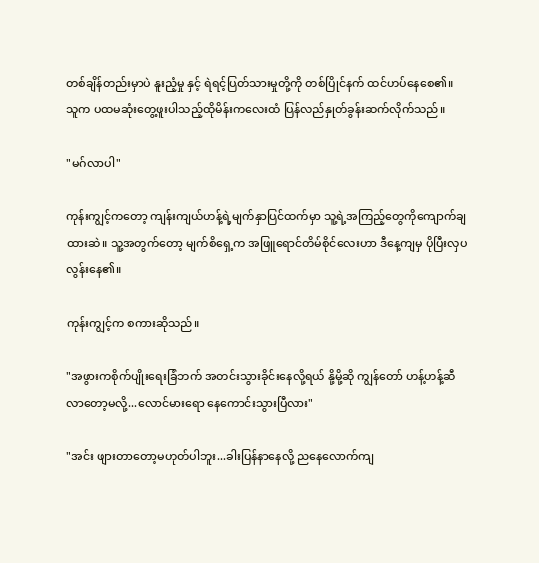တစ်ချိန်တည်းမှာပဲ နူးညံ့မှု နှင့် ရဲရင့်ပြတ်သားမှုတို့ကို တစ်ပြိုင်နက် ထင်ဟပ်နေစေ၏။
သူက ပထမဆုံးတွေ့ဖူးပါသည့်ထိုမိန်းကလေးထံ ပြန်လည်နှုတ်ခွန်းဆက်လိုက်သည်။

"မဂ်လာပါ"

ကုန်းကျွင့်ကတော့ ကျန်းကျယ်ဟန့်ရဲ့မျက်နှာပြင်ထက်မှာ သူ့ရဲ့အကြည့်တွေကိုကျောက်ချထားဆဲ။ သူ့အတွက်တော့ မျက်စိရှေ့က အဖြူရောင်တိမ်စိုင်လေးဟာ ဒီနေ့ကျမှ ပိုပြီးလှပလွန်းနေ၏။

ကုန်းကျွင့်က စကားဆိုသည်။

"အဖွားကစိုက်ပျိုးရေးခြံဘက် အတင်းသွားခိုင်းနေလို့ရယ် နို့မို့ဆို ကျွန်တော် ဟန့်ဟန့်ဆီ လာတော့မလို့...လောင်မားရော နေကောင်းသွားပြီလား"

"အင်း ဖျားတာတော့မဟုတ်ပါဘူး...ခါးပြန်နာနေလို့ ညနေလောက်ကျ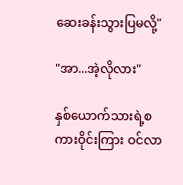ဆေးခန်းသွားပြမလို့"

"အာ...အဲ့လိုလား"

နှစ်ယောက်သားရဲ့စကားဝိုင်းကြား ဝင်လာ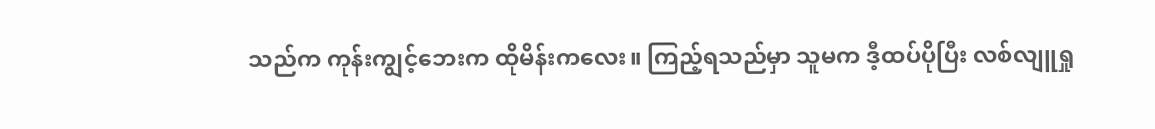သည်က ကုန်းကျွင့်ဘေးက ထိုမိန်းကလေး။ ကြည့်ရသည်မှာ သူမက ဒီ့ထပ်ပိုပြီး လစ်လျူရှု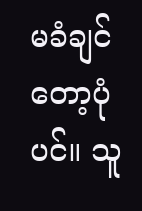မခံချင်တော့ပုံပင်။ သူ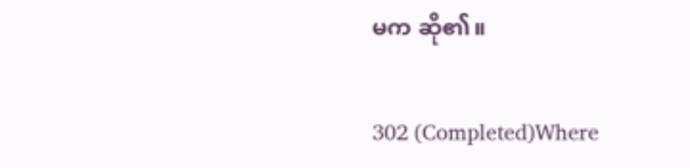မက ဆို၏။

302 (Completed)Where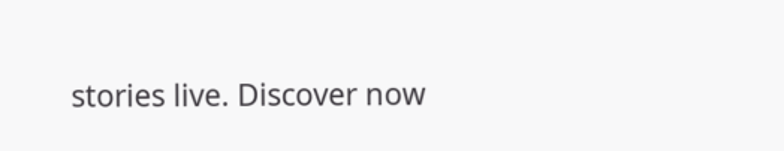stories live. Discover now